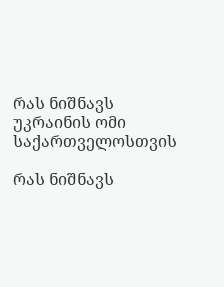რას ნიშნავს უკრაინის ომი საქართველოსთვის

რას ნიშნავს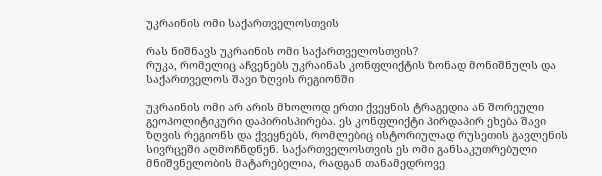უკრაინის ომი საქართველოსთვის

რას ნიშნავს უკრაინის ომი საქართველოსთვის?
რუკა, რომელიც აჩვენებს უკრაინას კონფლიქტის ზონად მონიშნულს და საქართველოს შავი ზღვის რეგიონში

უკრაინის ომი არ არის მხოლოდ ერთი ქვეყნის ტრაგედია ან შორეული გეოპოლიტიკური დაპირისპირება. ეს კონფლიქტი პირდაპირ ეხება შავი ზღვის რეგიონს და ქვეყნებს, რომლებიც ისტორიულად რუსეთის გავლენის სივრცეში აღმოჩნდნენ. საქართველოსთვის ეს ომი განსაკუთრებული მნიშვნელობის მატარებელია, რადგან თანამედროვე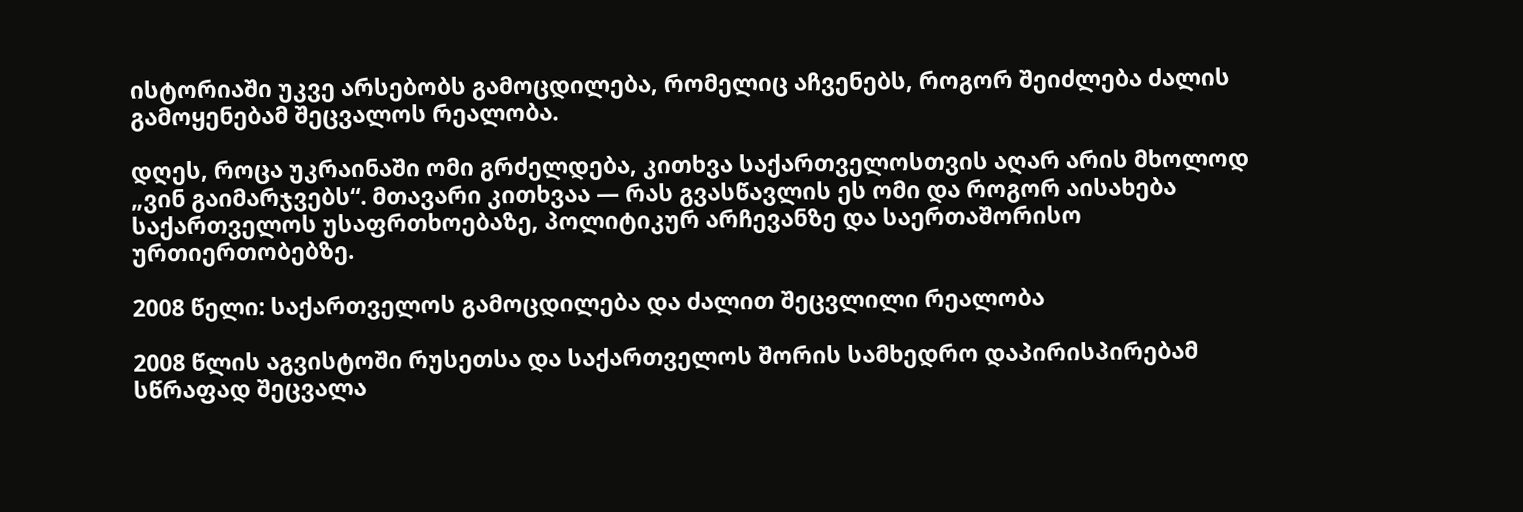ისტორიაში უკვე არსებობს გამოცდილება, რომელიც აჩვენებს, როგორ შეიძლება ძალის გამოყენებამ შეცვალოს რეალობა.

დღეს, როცა უკრაინაში ომი გრძელდება, კითხვა საქართველოსთვის აღარ არის მხოლოდ „ვინ გაიმარჯვებს“. მთავარი კითხვაა — რას გვასწავლის ეს ომი და როგორ აისახება საქართველოს უსაფრთხოებაზე, პოლიტიკურ არჩევანზე და საერთაშორისო ურთიერთობებზე.

2008 წელი: საქართველოს გამოცდილება და ძალით შეცვლილი რეალობა

2008 წლის აგვისტოში რუსეთსა და საქართველოს შორის სამხედრო დაპირისპირებამ სწრაფად შეცვალა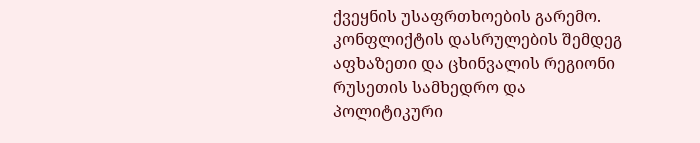ქვეყნის უსაფრთხოების გარემო. კონფლიქტის დასრულების შემდეგ აფხაზეთი და ცხინვალის რეგიონი რუსეთის სამხედრო და პოლიტიკური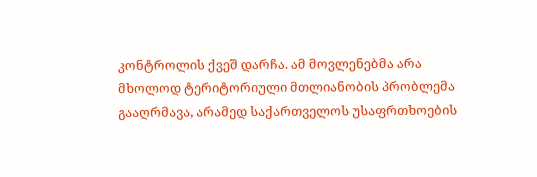კონტროლის ქვეშ დარჩა. ამ მოვლენებმა არა მხოლოდ ტერიტორიული მთლიანობის პრობლემა გააღრმავა, არამედ საქართველოს უსაფრთხოების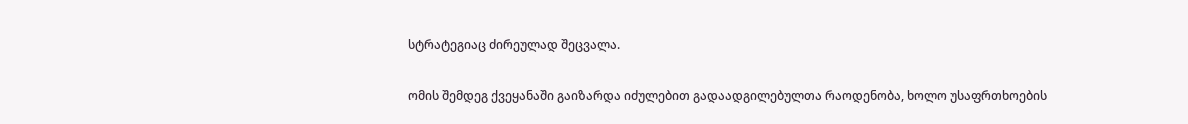სტრატეგიაც ძირეულად შეცვალა.

ომის შემდეგ ქვეყანაში გაიზარდა იძულებით გადაადგილებულთა რაოდენობა, ხოლო უსაფრთხოების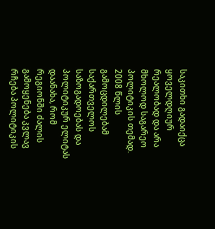საკითხი გადაიქცა ყოველდღიურ რეალობად და არა მხოლოდ საგარეო პოლიტიკის თემად. 2008 წლის გამოცდილებამ საქართველოს საზოგადოებას და პოლიტიკურ ელიტას დაანახა, რომ რეგიონში ძალის გამოყენება კვლავ რჩება პოლიტიკის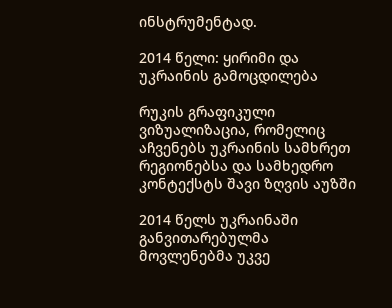ინსტრუმენტად.

2014 წელი: ყირიმი და უკრაინის გამოცდილება

რუკის გრაფიკული ვიზუალიზაცია, რომელიც აჩვენებს უკრაინის სამხრეთ რეგიონებსა და სამხედრო კონტექსტს შავი ზღვის აუზში

2014 წელს უკრაინაში განვითარებულმა მოვლენებმა უკვე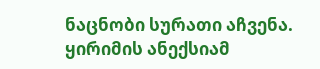ნაცნობი სურათი აჩვენა. ყირიმის ანექსიამ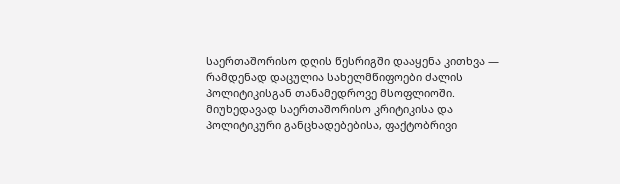საერთაშორისო დღის წესრიგში დააყენა კითხვა — რამდენად დაცულია სახელმწიფოები ძალის პოლიტიკისგან თანამედროვე მსოფლიოში. მიუხედავად საერთაშორისო კრიტიკისა და პოლიტიკური განცხადებებისა, ფაქტობრივი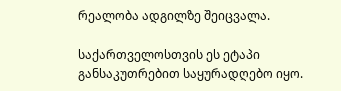რეალობა ადგილზე შეიცვალა.

საქართველოსთვის ეს ეტაპი განსაკუთრებით საყურადღებო იყო.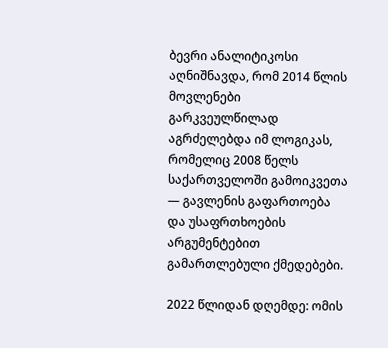ბევრი ანალიტიკოსი აღნიშნავდა, რომ 2014 წლის მოვლენები გარკვეულწილად აგრძელებდა იმ ლოგიკას, რომელიც 2008 წელს საქართველოში გამოიკვეთა — გავლენის გაფართოება და უსაფრთხოების არგუმენტებით გამართლებული ქმედებები.

2022 წლიდან დღემდე: ომის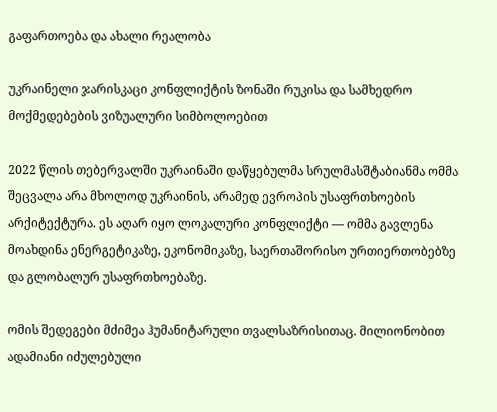გაფართოება და ახალი რეალობა

უკრაინელი ჯარისკაცი კონფლიქტის ზონაში რუკისა და სამხედრო მოქმედებების ვიზუალური სიმბოლოებით

2022 წლის თებერვალში უკრაინაში დაწყებულმა სრულმასშტაბიანმა ომმა შეცვალა არა მხოლოდ უკრაინის, არამედ ევროპის უსაფრთხოების არქიტექტურა. ეს აღარ იყო ლოკალური კონფლიქტი — ომმა გავლენა მოახდინა ენერგეტიკაზე, ეკონომიკაზე, საერთაშორისო ურთიერთობებზე და გლობალურ უსაფრთხოებაზე.

ომის შედეგები მძიმეა ჰუმანიტარული თვალსაზრისითაც. მილიონობით ადამიანი იძულებული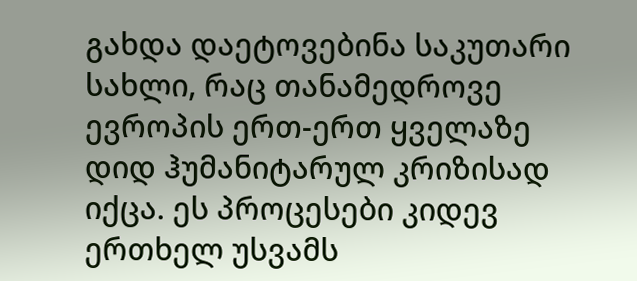გახდა დაეტოვებინა საკუთარი სახლი, რაც თანამედროვე ევროპის ერთ-ერთ ყველაზე დიდ ჰუმანიტარულ კრიზისად იქცა. ეს პროცესები კიდევ ერთხელ უსვამს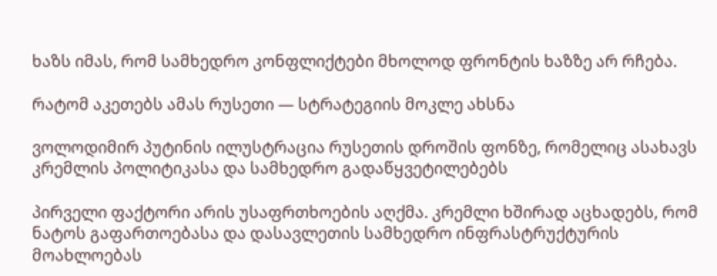ხაზს იმას, რომ სამხედრო კონფლიქტები მხოლოდ ფრონტის ხაზზე არ რჩება.

რატომ აკეთებს ამას რუსეთი — სტრატეგიის მოკლე ახსნა

ვოლოდიმირ პუტინის ილუსტრაცია რუსეთის დროშის ფონზე, რომელიც ასახავს კრემლის პოლიტიკასა და სამხედრო გადაწყვეტილებებს

პირველი ფაქტორი არის უსაფრთხოების აღქმა. კრემლი ხშირად აცხადებს, რომ ნატოს გაფართოებასა და დასავლეთის სამხედრო ინფრასტრუქტურის მოახლოებას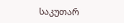საკუთარ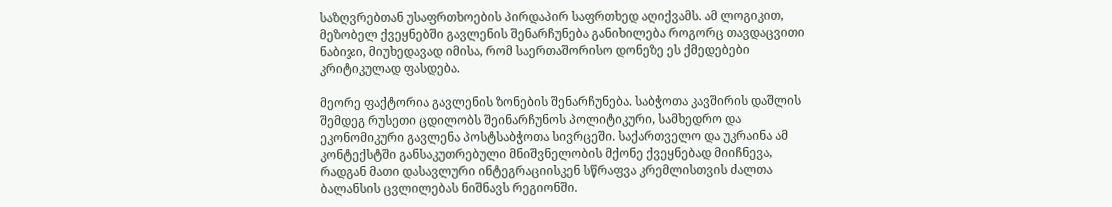საზღვრებთან უსაფრთხოების პირდაპირ საფრთხედ აღიქვამს. ამ ლოგიკით, მეზობელ ქვეყნებში გავლენის შენარჩუნება განიხილება როგორც თავდაცვითი ნაბიჯი, მიუხედავად იმისა, რომ საერთაშორისო დონეზე ეს ქმედებები კრიტიკულად ფასდება.

მეორე ფაქტორია გავლენის ზონების შენარჩუნება. საბჭოთა კავშირის დაშლის შემდეგ რუსეთი ცდილობს შეინარჩუნოს პოლიტიკური, სამხედრო და ეკონომიკური გავლენა პოსტსაბჭოთა სივრცეში. საქართველო და უკრაინა ამ კონტექსტში განსაკუთრებული მნიშვნელობის მქონე ქვეყნებად მიიჩნევა, რადგან მათი დასავლური ინტეგრაციისკენ სწრაფვა კრემლისთვის ძალთა ბალანსის ცვლილებას ნიშნავს რეგიონში.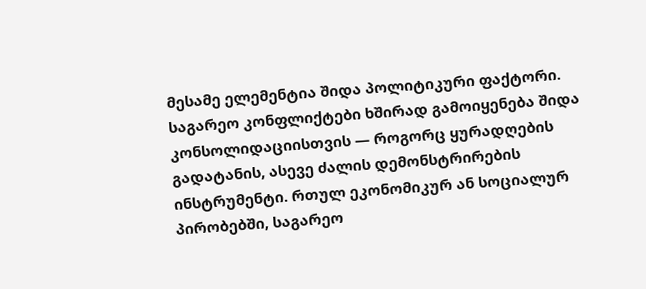მესამე ელემენტია შიდა პოლიტიკური ფაქტორი. საგარეო კონფლიქტები ხშირად გამოიყენება შიდა კონსოლიდაციისთვის — როგორც ყურადღების გადატანის, ასევე ძალის დემონსტრირების ინსტრუმენტი. რთულ ეკონომიკურ ან სოციალურ პირობებში, საგარეო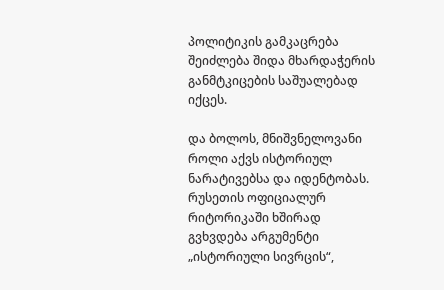პოლიტიკის გამკაცრება შეიძლება შიდა მხარდაჭერის განმტკიცების საშუალებად იქცეს.

და ბოლოს, მნიშვნელოვანი როლი აქვს ისტორიულ ნარატივებსა და იდენტობას. რუსეთის ოფიციალურ რიტორიკაში ხშირად გვხვდება არგუმენტი „ისტორიული სივრცის“,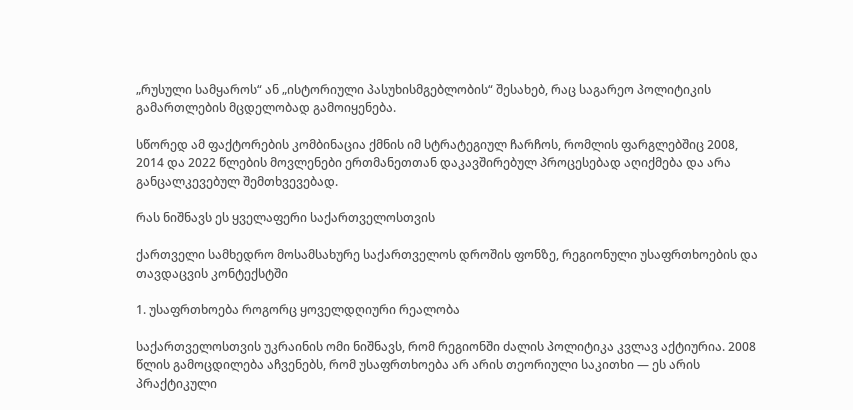„რუსული სამყაროს“ ან „ისტორიული პასუხისმგებლობის“ შესახებ, რაც საგარეო პოლიტიკის გამართლების მცდელობად გამოიყენება.

სწორედ ამ ფაქტორების კომბინაცია ქმნის იმ სტრატეგიულ ჩარჩოს, რომლის ფარგლებშიც 2008, 2014 და 2022 წლების მოვლენები ერთმანეთთან დაკავშირებულ პროცესებად აღიქმება და არა განცალკევებულ შემთხვევებად.

რას ნიშნავს ეს ყველაფერი საქართველოსთვის

ქართველი სამხედრო მოსამსახურე საქართველოს დროშის ფონზე, რეგიონული უსაფრთხოების და თავდაცვის კონტექსტში

1. უსაფრთხოება როგორც ყოველდღიური რეალობა

საქართველოსთვის უკრაინის ომი ნიშნავს, რომ რეგიონში ძალის პოლიტიკა კვლავ აქტიურია. 2008 წლის გამოცდილება აჩვენებს, რომ უსაფრთხოება არ არის თეორიული საკითხი — ეს არის პრაქტიკული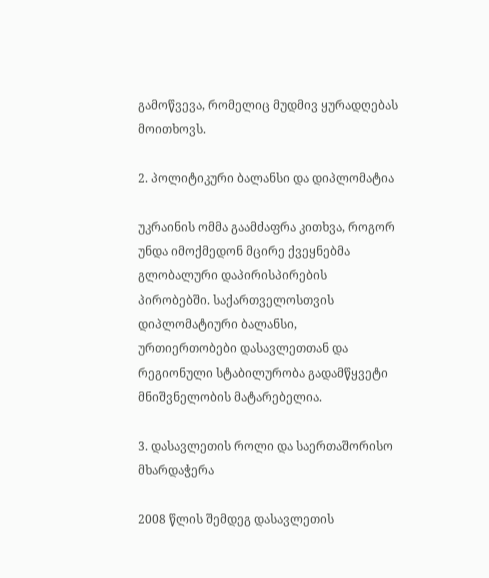გამოწვევა, რომელიც მუდმივ ყურადღებას მოითხოვს.

2. პოლიტიკური ბალანსი და დიპლომატია

უკრაინის ომმა გაამძაფრა კითხვა, როგორ უნდა იმოქმედონ მცირე ქვეყნებმა გლობალური დაპირისპირების პირობებში. საქართველოსთვის დიპლომატიური ბალანსი, ურთიერთობები დასავლეთთან და რეგიონული სტაბილურობა გადამწყვეტი მნიშვნელობის მატარებელია.

3. დასავლეთის როლი და საერთაშორისო მხარდაჭერა

2008 წლის შემდეგ დასავლეთის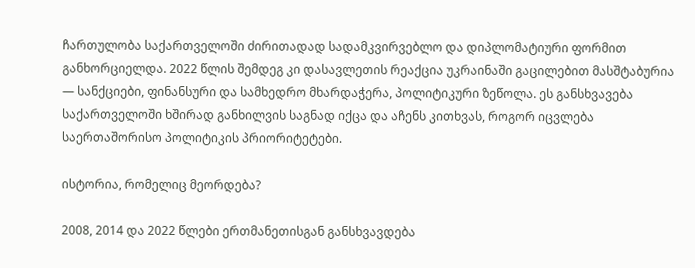ჩართულობა საქართველოში ძირითადად სადამკვირვებლო და დიპლომატიური ფორმით განხორციელდა. 2022 წლის შემდეგ კი დასავლეთის რეაქცია უკრაინაში გაცილებით მასშტაბურია — სანქციები, ფინანსური და სამხედრო მხარდაჭერა, პოლიტიკური ზეწოლა. ეს განსხვავება საქართველოში ხშირად განხილვის საგნად იქცა და აჩენს კითხვას, როგორ იცვლება საერთაშორისო პოლიტიკის პრიორიტეტები.

ისტორია, რომელიც მეორდება?

2008, 2014 და 2022 წლები ერთმანეთისგან განსხვავდება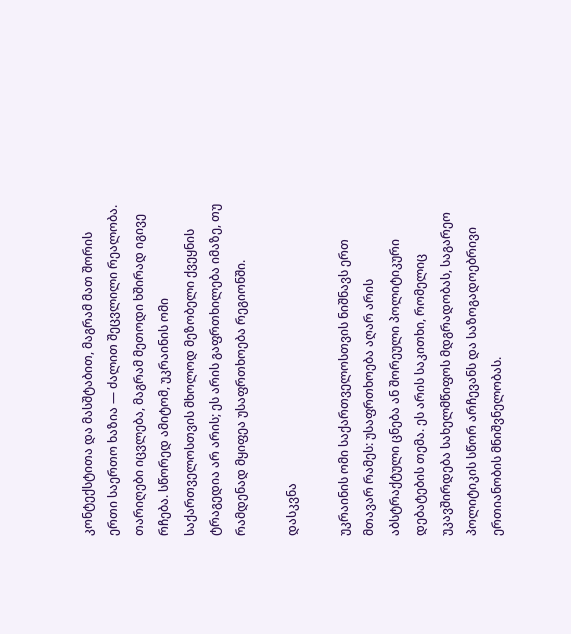კონტექსტითა და მასშტაბით, მაგრამ მათ შორის ერთი საერთო ხაზია — ძალით შეცვლილი რეალობა. თარიღები იცვლება, მაგრამ მეთოდი ხშირად იგივე რჩება. სწორედ ამიტომ, უკრაინის ომი საქართველოსთვის მხოლოდ მეზობელი ქვეყნის ტრაგედია არ არის; ეს არის გაფრთხილება იმაზე, თუ რამდენად მყიფეა უსაფრთხოება რეგიონში.

დასკვნა

უკრაინის ომი საქართველოსთვის ნიშნავს ერთ მთავარ რამეს: უსაფრთხოება აღარ არის აბსტრაქტული ცნება ან შორეული პოლიტიკური დებატების თემა. ეს არის საკითხი, რომელიც უკავშირდება სახელმწიფოს მდგრადობას, საგარეო პოლიტიკის სწორ არჩევანს და საზოგადოებრივი ერთიანობის მნიშვნელობას.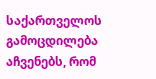საქართველოს გამოცდილება აჩვენებს, რომ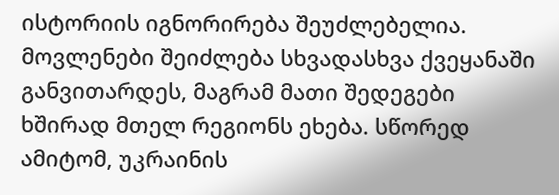ისტორიის იგნორირება შეუძლებელია. მოვლენები შეიძლება სხვადასხვა ქვეყანაში განვითარდეს, მაგრამ მათი შედეგები ხშირად მთელ რეგიონს ეხება. სწორედ ამიტომ, უკრაინის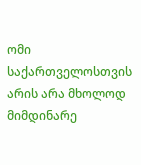ომი საქართველოსთვის არის არა მხოლოდ მიმდინარე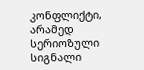კონფლიქტი, არამედ სერიოზული სიგნალი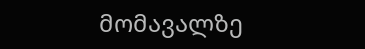მომავალზე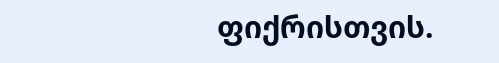ფიქრისთვის.